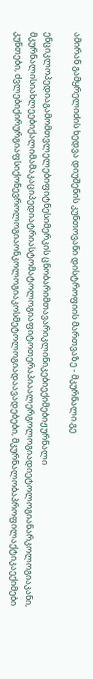ამირან გამყრელიძის ხედვა დიუშენის კუნთოვანი დისტროფიის მართვაზე - მკურნალი.გე

ენციკლოპედიაგამომთვლელებიფიტნესიმერკის ცნობარიმთავარიკლინიკებიექიმებიჟურნალი მკურნალისიახლეებიქალიმამაკაციპედიატრიასტომატოლოგიაფიტოთერაპიაალერგოლოგიადიეტოლოგიანარკოლოგიაკანი, კუნთები, ძვლებიქირურგიაფსიქონევროლოგიაონკოლოგიაკოსმეტოლოგიადაავადებები, მკურნალობაპროფილაქტიკაექიმები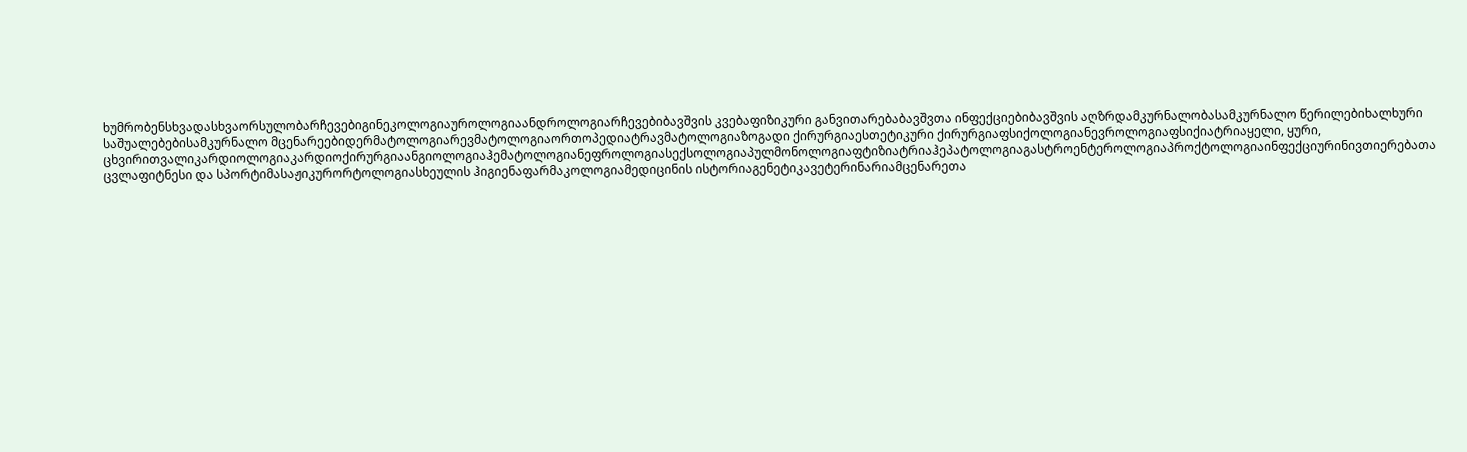ხუმრობენსხვადასხვაორსულობარჩევებიგინეკოლოგიაუროლოგიაანდროლოგიარჩევებიბავშვის კვებაფიზიკური განვითარებაბავშვთა ინფექციებიბავშვის აღზრდამკურნალობასამკურნალო წერილებიხალხური საშუალებებისამკურნალო მცენარეებიდერმატოლოგიარევმატოლოგიაორთოპედიატრავმატოლოგიაზოგადი ქირურგიაესთეტიკური ქირურგიაფსიქოლოგიანევროლოგიაფსიქიატრიაყელი, ყური, ცხვირითვალიკარდიოლოგიაკარდიოქირურგიაანგიოლოგიაჰემატოლოგიანეფროლოგიასექსოლოგიაპულმონოლოგიაფტიზიატრიაჰეპატოლოგიაგასტროენტეროლოგიაპროქტოლოგიაინფექციურინივთიერებათა ცვლაფიტნესი და სპორტიმასაჟიკურორტოლოგიასხეულის ჰიგიენაფარმაკოლოგიამედიცინის ისტორიაგენეტიკავეტერინარიამცენარეთა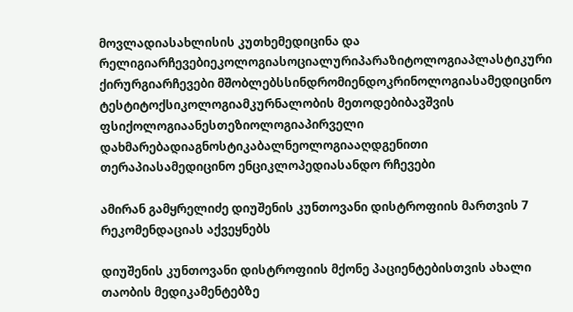მოვლადიასახლისის კუთხემედიცინა და რელიგიარჩევებიეკოლოგიასოციალურიპარაზიტოლოგიაპლასტიკური ქირურგიარჩევები მშობლებსსინდრომიენდოკრინოლოგიასამედიცინო ტესტიტოქსიკოლოგიამკურნალობის მეთოდებიბავშვის ფსიქოლოგიაანესთეზიოლოგიაპირველი დახმარებადიაგნოსტიკაბალნეოლოგიააღდგენითი თერაპიასამედიცინო ენციკლოპედიასანდო რჩევები

ამირან გამყრელიძე დიუშენის კუნთოვანი დისტროფიის მართვის 7 რეკომენდაციას აქვეყნებს

დიუშენის კუნთოვანი დისტროფიის მქონე პაციენტებისთვის ახალი თაობის მედიკამენტებზე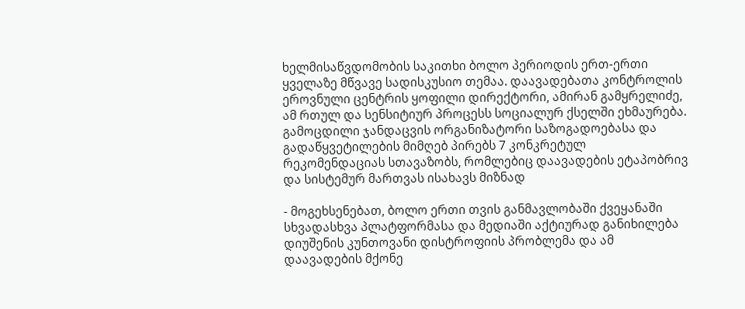ხელმისაწვდომობის საკითხი ბოლო პერიოდის ერთ-ერთი ყველაზე მწვავე სადისკუსიო თემაა. დაავადებათა კონტროლის ეროვნული ცენტრის ყოფილი დირექტორი, ამირან გამყრელიძე, ამ რთულ და სენსიტიურ პროცესს სოციალურ ქსელში ეხმაურება. გამოცდილი ჯანდაცვის ორგანიზატორი საზოგადოებასა და გადაწყვეტილების მიმღებ პირებს 7 კონკრეტულ რეკომენდაციას სთავაზობს, რომლებიც დაავადების ეტაპობრივ და სისტემურ მართვას ისახავს მიზნად

- მოგეხსენებათ, ბოლო ერთი თვის განმავლობაში ქვეყანაში სხვადასხვა პლატფორმასა და მედიაში აქტიურად განიხილება დიუშენის კუნთოვანი დისტროფიის პრობლემა და ამ დაავადების მქონე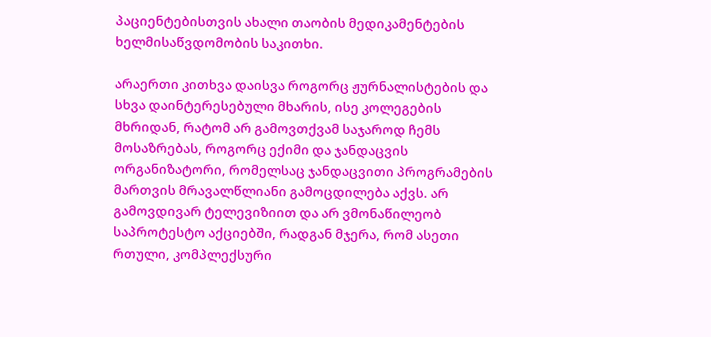პაციენტებისთვის ახალი თაობის მედიკამენტების ხელმისაწვდომობის საკითხი.

არაერთი კითხვა დაისვა როგორც ჟურნალისტების და სხვა დაინტერესებული მხარის, ისე კოლეგების მხრიდან, რატომ არ გამოვთქვამ საჯაროდ ჩემს მოსაზრებას, როგორც ექიმი და ჯანდაცვის ორგანიზატორი, რომელსაც ჯანდაცვითი პროგრამების მართვის მრავალწლიანი გამოცდილება აქვს. არ გამოვდივარ ტელევიზიით და არ ვმონაწილეობ საპროტესტო აქციებში, რადგან მჯერა, რომ ასეთი რთული, კომპლექსური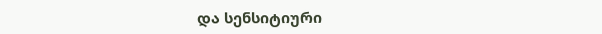და სენსიტიური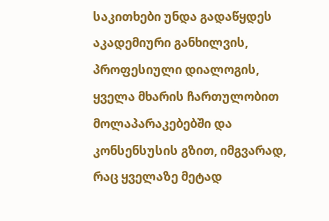საკითხები უნდა გადაწყდეს აკადემიური განხილვის, პროფესიული დიალოგის, ყველა მხარის ჩართულობით მოლაპარაკებებში და კონსენსუსის გზით, იმგვარად, რაც ყველაზე მეტად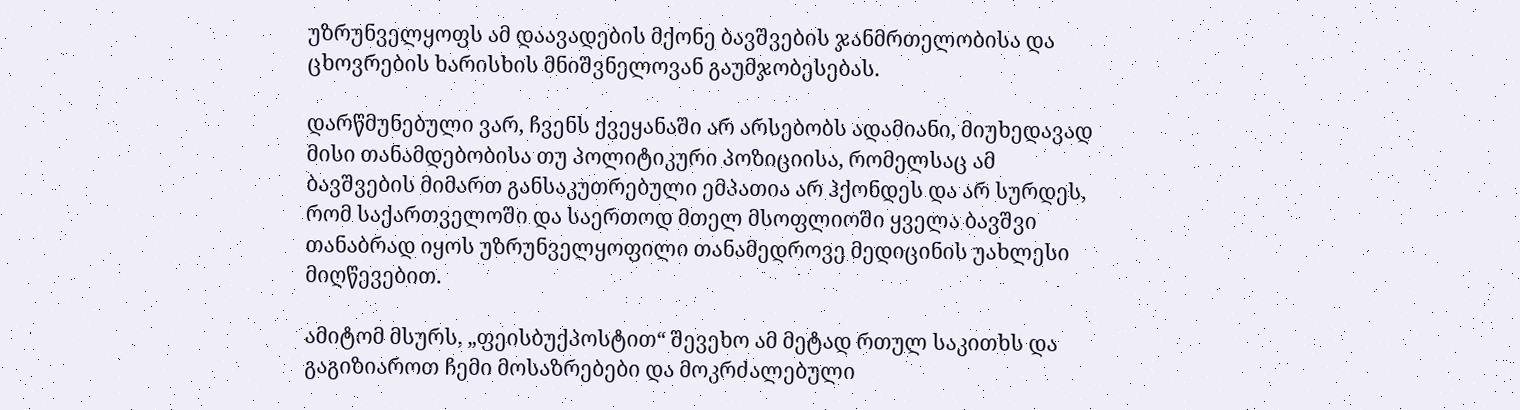უზრუნველყოფს ამ დაავადების მქონე ბავშვების ჯანმრთელობისა და ცხოვრების ხარისხის მნიშვნელოვან გაუმჯობესებას.

დარწმუნებული ვარ, ჩვენს ქვეყანაში არ არსებობს ადამიანი, მიუხედავად მისი თანამდებობისა თუ პოლიტიკური პოზიციისა, რომელსაც ამ ბავშვების მიმართ განსაკუთრებული ემპათია არ ჰქონდეს და არ სურდეს, რომ საქართველოში და საერთოდ მთელ მსოფლიოში ყველა ბავშვი თანაბრად იყოს უზრუნველყოფილი თანამედროვე მედიცინის უახლესი მიღწევებით.

ამიტომ მსურს, „ფეისბუქპოსტით“ შევეხო ამ მეტად რთულ საკითხს და გაგიზიაროთ ჩემი მოსაზრებები და მოკრძალებული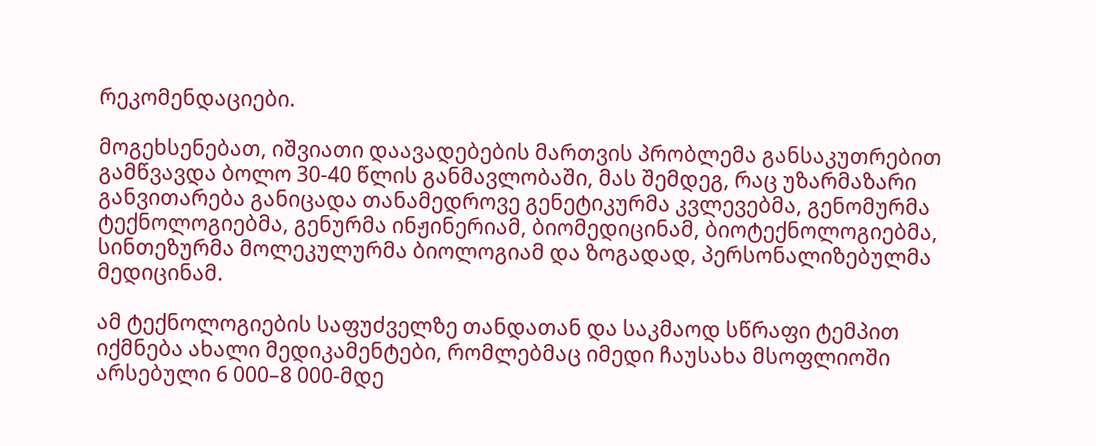რეკომენდაციები.

მოგეხსენებათ, იშვიათი დაავადებების მართვის პრობლემა განსაკუთრებით გამწვავდა ბოლო 30-40 წლის განმავლობაში, მას შემდეგ, რაც უზარმაზარი განვითარება განიცადა თანამედროვე გენეტიკურმა კვლევებმა, გენომურმა ტექნოლოგიებმა, გენურმა ინჟინერიამ, ბიომედიცინამ, ბიოტექნოლოგიებმა, სინთეზურმა მოლეკულურმა ბიოლოგიამ და ზოგადად, პერსონალიზებულმა მედიცინამ.

ამ ტექნოლოგიების საფუძველზე თანდათან და საკმაოდ სწრაფი ტემპით იქმნება ახალი მედიკამენტები, რომლებმაც იმედი ჩაუსახა მსოფლიოში არსებული 6 000–8 000-მდე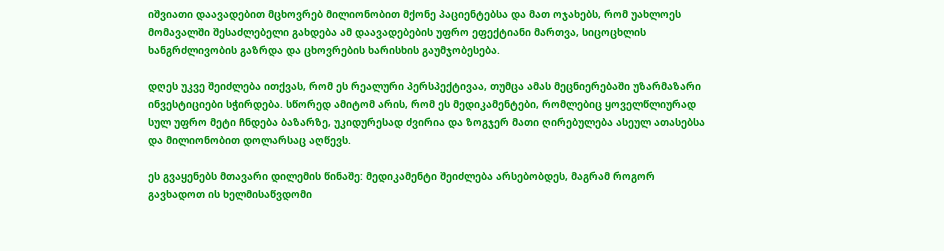იშვიათი დაავადებით მცხოვრებ მილიონობით მქონე პაციენტებსა და მათ ოჯახებს, რომ უახლოეს მომავალში შესაძლებელი გახდება ამ დაავადებების უფრო ეფექტიანი მართვა, სიცოცხლის ხანგრძლივობის გაზრდა და ცხოვრების ხარისხის გაუმჯობესება.

დღეს უკვე შეიძლება ითქვას, რომ ეს რეალური პერსპექტივაა, თუმცა ამას მეცნიერებაში უზარმაზარი ინვესტიციები სჭირდება. სწორედ ამიტომ არის, რომ ეს მედიკამენტები, რომლებიც ყოველწლიურად სულ უფრო მეტი ჩნდება ბაზარზე, უკიდურესად ძვირია და ზოგჯერ მათი ღირებულება ასეულ ათასებსა და მილიონობით დოლარსაც აღწევს.

ეს გვაყენებს მთავარი დილემის წინაშე: მედიკამენტი შეიძლება არსებობდეს, მაგრამ როგორ გავხადოთ ის ხელმისაწვდომი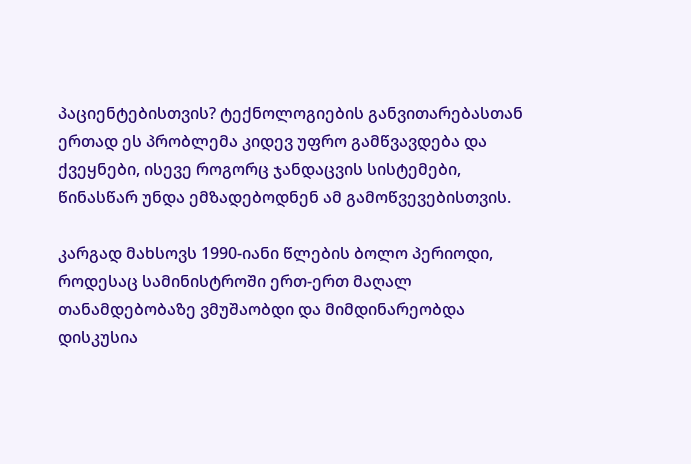პაციენტებისთვის? ტექნოლოგიების განვითარებასთან ერთად ეს პრობლემა კიდევ უფრო გამწვავდება და ქვეყნები, ისევე როგორც ჯანდაცვის სისტემები, წინასწარ უნდა ემზადებოდნენ ამ გამოწვევებისთვის.

კარგად მახსოვს 1990-იანი წლების ბოლო პერიოდი, როდესაც სამინისტროში ერთ-ერთ მაღალ თანამდებობაზე ვმუშაობდი და მიმდინარეობდა დისკუსია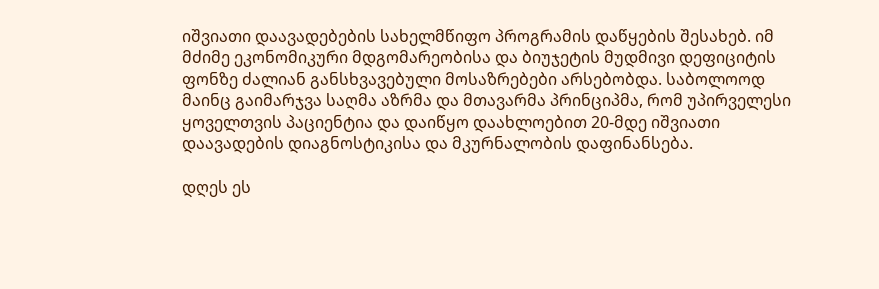იშვიათი დაავადებების სახელმწიფო პროგრამის დაწყების შესახებ. იმ მძიმე ეკონომიკური მდგომარეობისა და ბიუჯეტის მუდმივი დეფიციტის ფონზე ძალიან განსხვავებული მოსაზრებები არსებობდა. საბოლოოდ მაინც გაიმარჯვა საღმა აზრმა და მთავარმა პრინციპმა, რომ უპირველესი ყოველთვის პაციენტია და დაიწყო დაახლოებით 20-მდე იშვიათი დაავადების დიაგნოსტიკისა და მკურნალობის დაფინანსება.

დღეს ეს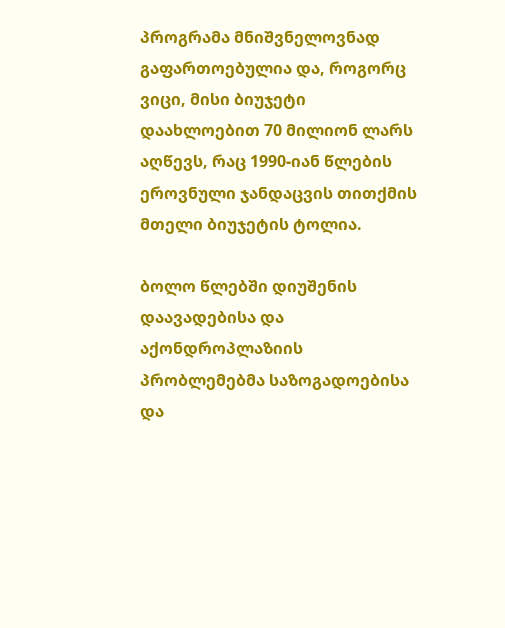პროგრამა მნიშვნელოვნად გაფართოებულია და, როგორც ვიცი, მისი ბიუჯეტი დაახლოებით 70 მილიონ ლარს აღწევს, რაც 1990-იან წლების ეროვნული ჯანდაცვის თითქმის მთელი ბიუჯეტის ტოლია.

ბოლო წლებში დიუშენის დაავადებისა და აქონდროპლაზიის პრობლემებმა საზოგადოებისა და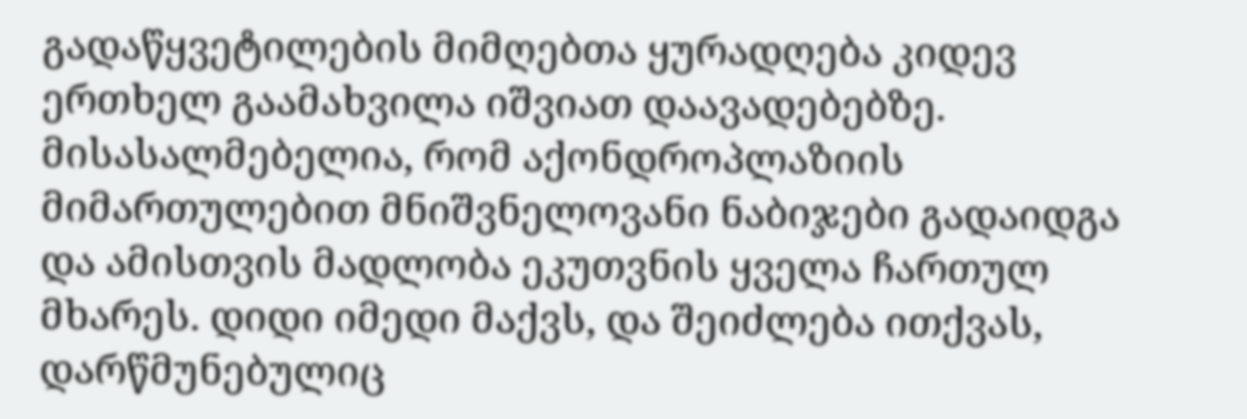გადაწყვეტილების მიმღებთა ყურადღება კიდევ ერთხელ გაამახვილა იშვიათ დაავადებებზე. მისასალმებელია, რომ აქონდროპლაზიის მიმართულებით მნიშვნელოვანი ნაბიჯები გადაიდგა და ამისთვის მადლობა ეკუთვნის ყველა ჩართულ მხარეს. დიდი იმედი მაქვს, და შეიძლება ითქვას, დარწმუნებულიც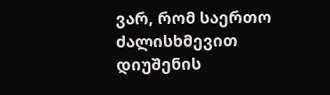ვარ, რომ საერთო ძალისხმევით დიუშენის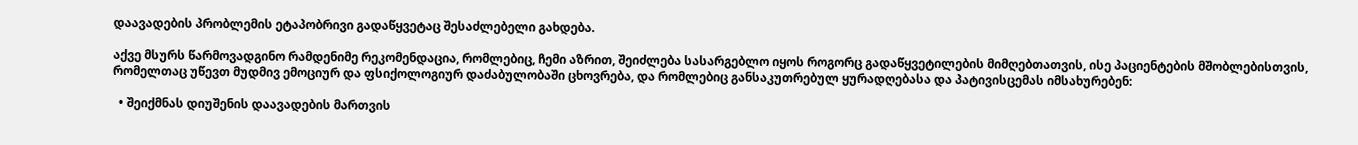დაავადების პრობლემის ეტაპობრივი გადაწყვეტაც შესაძლებელი გახდება.

აქვე მსურს წარმოვადგინო რამდენიმე რეკომენდაცია, რომლებიც, ჩემი აზრით, შეიძლება სასარგებლო იყოს როგორც გადაწყვეტილების მიმღებთათვის, ისე პაციენტების მშობლებისთვის, რომელთაც უწევთ მუდმივ ემოციურ და ფსიქოლოგიურ დაძაბულობაში ცხოვრება, და რომლებიც განსაკუთრებულ ყურადღებასა და პატივისცემას იმსახურებენ:

  • შეიქმნას დიუშენის დაავადების მართვის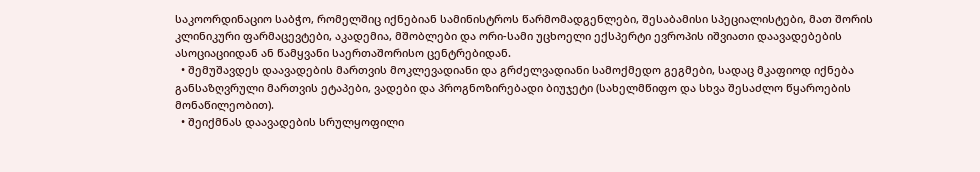საკოორდინაციო საბჭო, რომელშიც იქნებიან სამინისტროს წარმომადგენლები, შესაბამისი სპეციალისტები, მათ შორის კლინიკური ფარმაცევტები, აკადემია, მშობლები და ორი-სამი უცხოელი ექსპერტი ევროპის იშვიათი დაავადებების ასოციაციიდან ან წამყვანი საერთაშორისო ცენტრებიდან.
  • შემუშავდეს დაავადების მართვის მოკლევადიანი და გრძელვადიანი სამოქმედო გეგმები, სადაც მკაფიოდ იქნება განსაზღვრული მართვის ეტაპები, ვადები და პროგნოზირებადი ბიუჯეტი (სახელმწიფო და სხვა შესაძლო წყაროების მონაწილეობით).
  • შეიქმნას დაავადების სრულყოფილი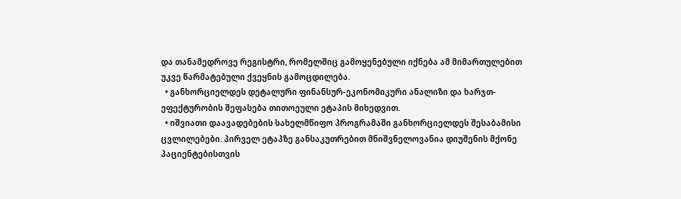და თანამედროვე რეგისტრი, რომელშიც გამოყენებული იქნება ამ მიმართულებით უკვე წარმატებული ქვეყნის გამოცდილება.
  • განხორციელდეს დეტალური ფინანსურ-ეკონომიკური ანალიზი და ხარჯთ-ეფექტურობის შეფასება თითოეული ეტაპის მიხედვით.
  • იშვიათი დაავადებების სახელმწიფო პროგრამაში განხორციელდეს შესაბამისი ცვლილებები. პირველ ეტაპზე განსაკუთრებით მნიშვნელოვანია დიუშენის მქონე პაციენტებისთვის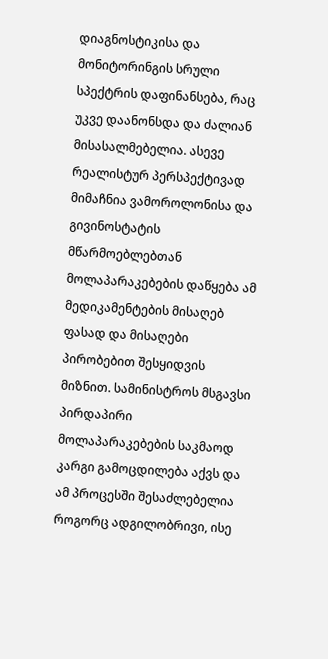დიაგნოსტიკისა და მონიტორინგის სრული სპექტრის დაფინანსება, რაც უკვე დაანონსდა და ძალიან მისასალმებელია. ასევე რეალისტურ პერსპექტივად მიმაჩნია ვამოროლონისა და გივინოსტატის მწარმოებლებთან მოლაპარაკებების დაწყება ამ მედიკამენტების მისაღებ ფასად და მისაღები პირობებით შესყიდვის მიზნით. სამინისტროს მსგავსი პირდაპირი მოლაპარაკებების საკმაოდ კარგი გამოცდილება აქვს და ამ პროცესში შესაძლებელია როგორც ადგილობრივი, ისე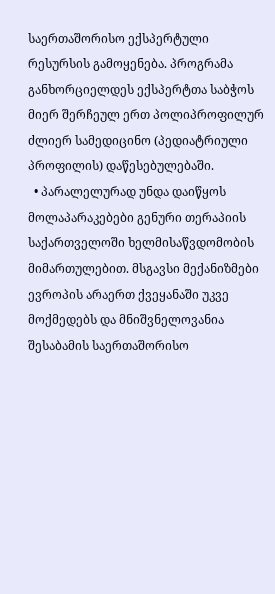საერთაშორისო ექსპერტული რესურსის გამოყენება. პროგრამა განხორციელდეს ექსპერტთა საბჭოს მიერ შერჩეულ ერთ პოლიპროფილურ ძლიერ სამედიცინო (პედიატრიული პროფილის) დაწესებულებაში.
  • პარალელურად უნდა დაიწყოს მოლაპარაკებები გენური თერაპიის საქართველოში ხელმისაწვდომობის მიმართულებით. მსგავსი მექანიზმები ევროპის არაერთ ქვეყანაში უკვე მოქმედებს და მნიშვნელოვანია შესაბამის საერთაშორისო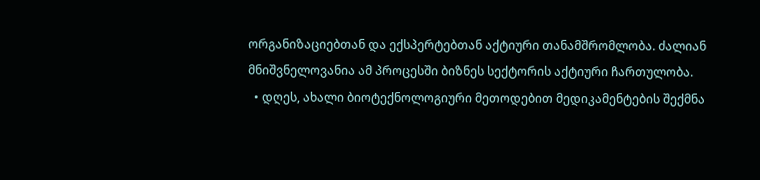ორგანიზაციებთან და ექსპერტებთან აქტიური თანამშრომლობა. ძალიან მნიშვნელოვანია ამ პროცესში ბიზნეს სექტორის აქტიური ჩართულობა.
  • დღეს, ახალი ბიოტექნოლოგიური მეთოდებით მედიკამენტების შექმნა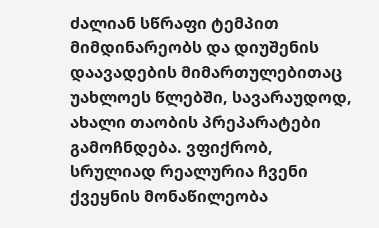ძალიან სწრაფი ტემპით მიმდინარეობს და დიუშენის დაავადების მიმართულებითაც უახლოეს წლებში, სავარაუდოდ, ახალი თაობის პრეპარატები გამოჩნდება. ვფიქრობ, სრულიად რეალურია ჩვენი ქვეყნის მონაწილეობა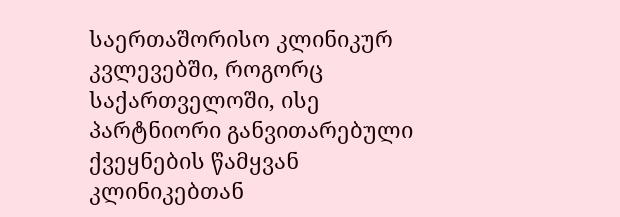საერთაშორისო კლინიკურ კვლევებში, როგორც საქართველოში, ისე პარტნიორი განვითარებული ქვეყნების წამყვან კლინიკებთან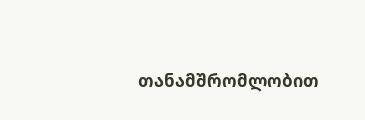თანამშრომლობით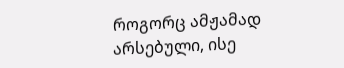როგორც ამჟამად არსებული, ისე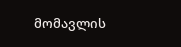მომავლის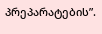პრეპარატების”.